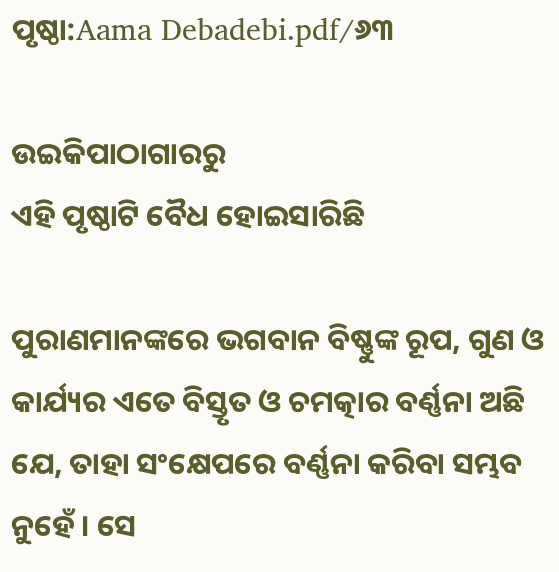ପୃଷ୍ଠା:Aama Debadebi.pdf/୬୩

ଉଇକିପାଠାଗାର‌ରୁ
ଏହି ପୃଷ୍ଠାଟି ବୈଧ ହୋଇସାରିଛି

ପୁରାଣମାନଙ୍କରେ ଭଗବାନ ବିଷ୍ଣୁଙ୍କ ରୂପ, ଗୁଣ ଓ କାର୍ଯ୍ୟର ଏତେ ବିସ୍ତୃତ ଓ ଚମତ୍କାର ବର୍ଣ୍ଣନା ଅଛି ଯେ, ତାହା ସଂକ୍ଷେପରେ ବର୍ଣ୍ଣନା କରିବା ସମ୍ଭବ ନୁହେଁ । ସେ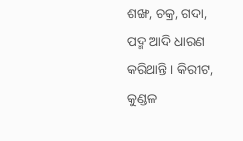ଶଙ୍ଖ, ଚକ୍ର, ଗଦା, ପଦ୍ମ ଆଦି ଧାରଣ କରିଥାନ୍ତି । କିରୀଟ, କୁଣ୍ଡଳ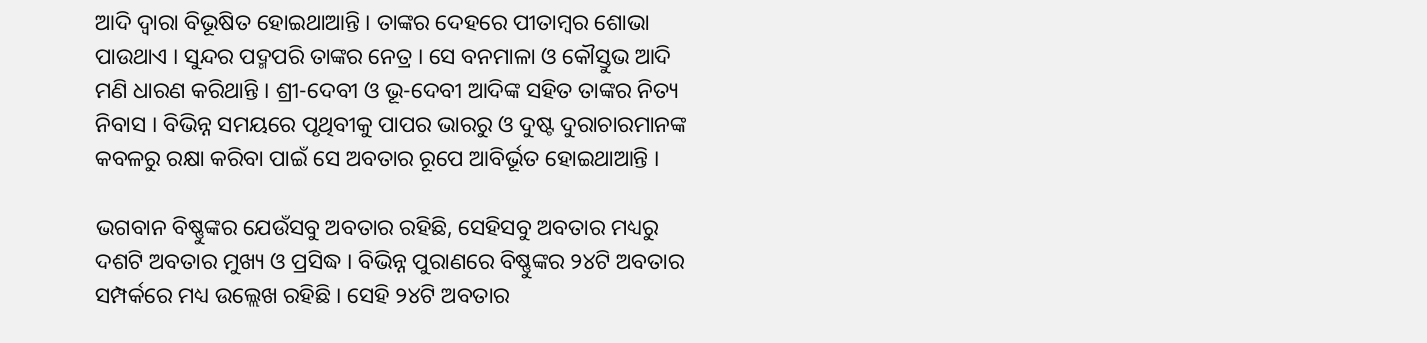ଆଦି ଦ୍ୱାରା ବିଭୂଷିତ ହୋଇଥାଆନ୍ତି । ତାଙ୍କର ଦେହରେ ପୀତାମ୍ବର ଶୋଭା ପାଉଥାଏ । ସୁନ୍ଦର ପଦ୍ମ‌ପରି ତାଙ୍କର ନେତ୍ର । ସେ ବନମାଳା ଓ କୌସ୍ତୁଭ ଆଦି ମଣି ଧାରଣ କରିଥାନ୍ତି । ଶ୍ରୀ-ଦେବୀ ଓ ଭୂ-ଦେବୀ ଆଦିଙ୍କ ସହିତ ତାଙ୍କର ନିତ୍ୟ ନିବାସ । ବିଭିନ୍ନ ସମୟରେ ପୃଥିବୀକୁ ପାପର ଭାରରୁ ଓ ଦୁଷ୍ଟ ଦୁରାଚାରମାନଙ୍କ କବଳରୁ ରକ୍ଷା କରିବା ପାଇଁ ସେ ଅବତାର ରୂପେ ଆବିର୍ଭୂତ ହୋଇଥାଆନ୍ତି ।

ଭଗବାନ ବିଷ୍ଣୁଙ୍କର ଯେଉଁସବୁ ଅବତାର ରହିଛି, ସେହିସବୁ ଅବତାର ମଧ୍ୟରୁ ଦଶଟି ଅବତାର ମୁଖ୍ୟ ଓ ପ୍ରସିଦ୍ଧ । ବିଭିନ୍ନ ପୁରାଣରେ ବିଷ୍ଣୁଙ୍କର ୨୪ଟି ଅବତାର ସମ୍ପର୍କରେ ମଧ୍ୟ ଉଲ୍ଲେଖ ରହିଛି । ସେହି ୨୪ଟି ଅବତାର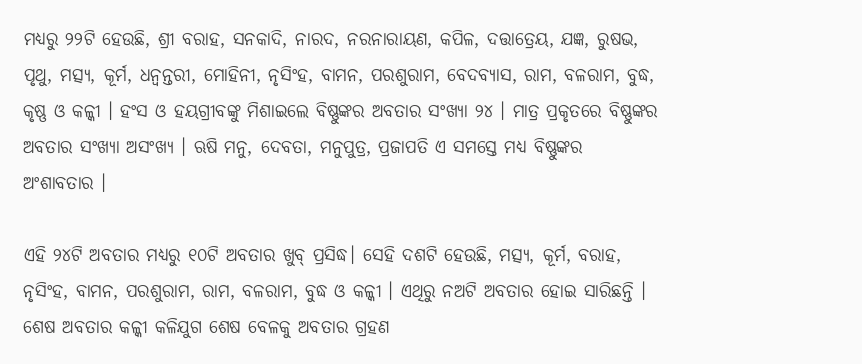ମଧ୍ୟରୁ ୨୨ଟି ହେଉଛି, ଶ୍ରୀ ବରାହ, ସନକାଦି, ନାରଦ, ନରନାରାୟଣ, କପିଳ, ଦତ୍ତାତ୍ରେୟ, ଯଜ୍ଞ, ରୁଷଭ, ପୃଥୁ, ମତ୍ସ୍ୟ, କୂର୍ମ, ଧନ୍ୱନ୍ତରୀ, ମୋହିନୀ, ନୃସିଂହ, ବାମନ, ପରଶୁରାମ, ବେଦବ୍ୟାସ, ରାମ, ବଳରାମ, ବୁଦ୍ଧ, କୃଷ୍ଣ ଓ କଳ୍କୀ । ହଂସ ଓ ହୟଗ୍ରୀବଙ୍କୁ ମିଶାଇଲେ ବିଷ୍ଣୁଙ୍କର ଅବତାର ସଂଖ୍ୟା ୨୪ । ମାତ୍ର ପ୍ରକୃତରେ ବିଷ୍ଣୁଙ୍କର ଅବତାର ସଂଖ୍ୟା ଅସଂଖ୍ୟ । ଋଷି ମନୁ, ଦେବତା, ମନୁପୁତ୍ର, ପ୍ରଜାପତି ଏ ସମସ୍ତେ ମଧ୍ୟ ବିଷ୍ଣୁଙ୍କର ଅଂଶାବତାର ।

ଏହି ୨୪ଟି ଅବତାର ମଧ୍ୟରୁ ୧୦ଟି ଅବତାର ଖୁବ୍ ପ୍ରସିଦ୍ଧ। ସେହି ଦଶଟି ହେଉଛି, ମତ୍ସ୍ୟ, କୂର୍ମ, ବରାହ, ନୃସିଂହ, ବାମନ, ପରଶୁରାମ, ରାମ, ବଳରାମ, ବୁଦ୍ଧ ଓ କଳ୍କୀ । ଏଥିରୁ ନଅଟି ଅବତାର ହୋଇ ସାରିଛନ୍ତି । ଶେଷ ଅବତାର କଳ୍କୀ କଳିଯୁଗ ଶେଷ ବେଳକୁ ଅବତାର ଗ୍ରହଣ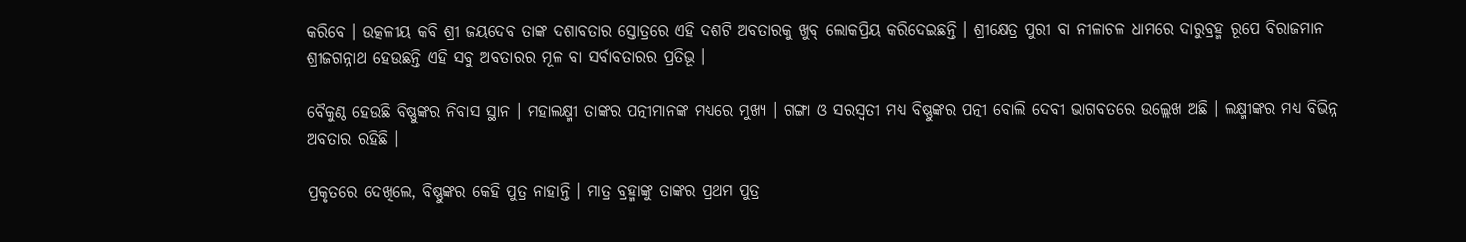କରିବେ । ଉତ୍କଳୀୟ କବି ଶ୍ରୀ ଜୟଦେବ ତାଙ୍କ ଦଶାବତାର ସ୍ତୋତ୍ରରେ ଏହି ଦଶଟି ଅବତାରକୁ ଖୁବ୍ ଲୋକପ୍ରିୟ କରିଦେଇଛନ୍ତି । ଶ୍ରୀକ୍ଷେତ୍ର ପୁରୀ ବା ନୀଳାଚଳ ଧାମରେ ଦାରୁବ୍ରହ୍ମ ରୂପେ ବିରାଜମାନ ଶ୍ରୀଜଗନ୍ନାଥ ହେଉଛନ୍ତି ଏହି ସବୁ ଅବତାରର ମୂଳ ବା ସର୍ବାବତାରର ପ୍ରତିଭୂ ।

ବୈକୁଣ୍ଠ ହେଉଛି ବିଷ୍ଣୁଙ୍କର ନିବାସ ସ୍ଥାନ । ମହାଲକ୍ଷ୍ମୀ ତାଙ୍କର ପତ୍ନୀମାନଙ୍କ ମଧ୍ୟରେ ମୁଖ୍ୟ । ଗଙ୍ଗା ଓ ସରସ୍ୱତୀ ମଧ୍ୟ ବିଷ୍ଣୁଙ୍କର ପତ୍ନୀ ବୋଲି ଦେବୀ ଭାଗବତରେ ଉଲ୍ଲେଖ ଅଛି । ଲକ୍ଷ୍ମୀଙ୍କର ମଧ୍ୟ ବିଭିନ୍ନ ଅବତାର ରହିଛି ।

ପ୍ରକୃତରେ ଦେଖିଲେ, ବିଷ୍ଣୁଙ୍କର କେହି ପୁତ୍ର ନାହାନ୍ତି । ମାତ୍ର ବ୍ରହ୍ମାଙ୍କୁ ତାଙ୍କର ପ୍ରଥମ ପୁତ୍ର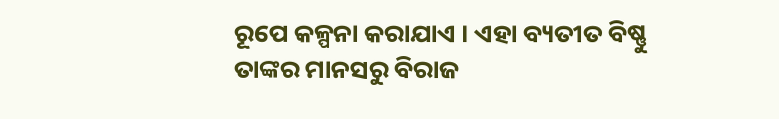ରୂପେ କଳ୍ପନା କରାଯାଏ । ଏହା ବ୍ୟତୀତ ବିଷ୍ଣୁ ତାଙ୍କର ମାନସରୁ ବିରାଜ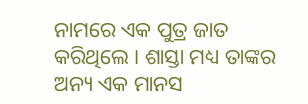ନାମରେ ଏକ ପୁତ୍ର ଜାତ କରିଥିଲେ । ଶାସ୍ତା ମଧ୍ୟ ତାଙ୍କର ଅନ୍ୟ ଏକ ମାନସ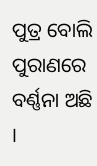ପୁତ୍ର ବୋଲି ପୁରାଣରେ ବର୍ଣ୍ଣନା ଅଛି ।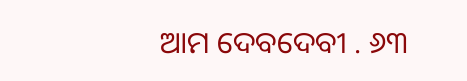ଆମ ଦେବଦେବୀ . ୬୩